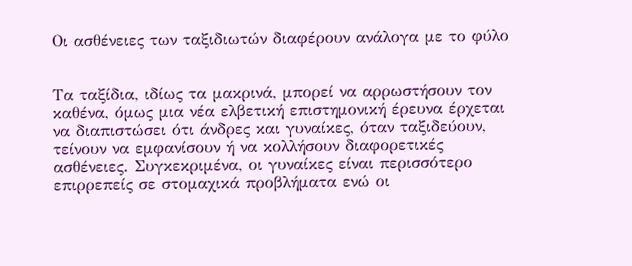Οι ασθένειες των ταξιδιωτών διαφέρουν ανάλογα με το φύλο


Τα ταξίδια, ιδίως τα μακρινά, μπορεί να αρρωστήσουν τον καθένα, όμως μια νέα ελβετική επιστημονική έρευνα έρχεται να διαπιστώσει ότι άνδρες και γυναίκες, όταν ταξιδεύουν, τείνουν να εμφανίσουν ή να κολλήσουν διαφορετικές ασθένειες. Συγκεκριμένα, οι γυναίκες είναι περισσότερο επιρρεπείς σε στομαχικά προβλήματα ενώ οι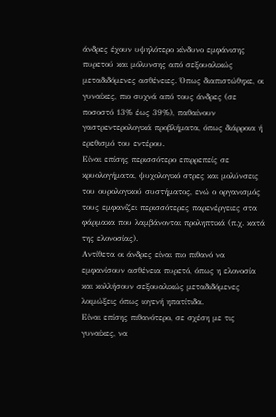άνδρες έχουν υψηλότερο κίνδυνο εμφάνισης πυρετού και μόλυνσης από σεξουαλικώς μεταδιδόμενες ασθένειες. Όπως διαπιστώθηκε, οι γυναίκες, πιο συχνά από τους άνδρες (σε ποσοστό 13% έως 39%), παθαίνουν γαστρεντερολογικά προβλήματα, όπως διάρροια ή ερεθισμό του εντέρου.
Είναι επίσης περισσότερο επιρρεπείς σε κρυολογήματα, ψυχολογικό στρες και μολύνσεις του ουρολογικού συστήματος, ενώ ο οργανισμός τους εμφανίζει περισσότερες παρενέργειες στα φάρμακα που λαμβάνονται προληπτικά (π.χ. κατά της ελονοσίας).
Αντίθετα οι άνδρες είναι πιο πιθανό να εμφανίσουν ασθένεια πυρετό, όπως η ελονοσία και κολλήσουν σεξουαλικώς μεταδιδόμενες λοιμώξεις όπως ιογενή ηπατίτιδα.
Είναι επίσης πιθανότερο, σε σχέση με τις γυναίκες, να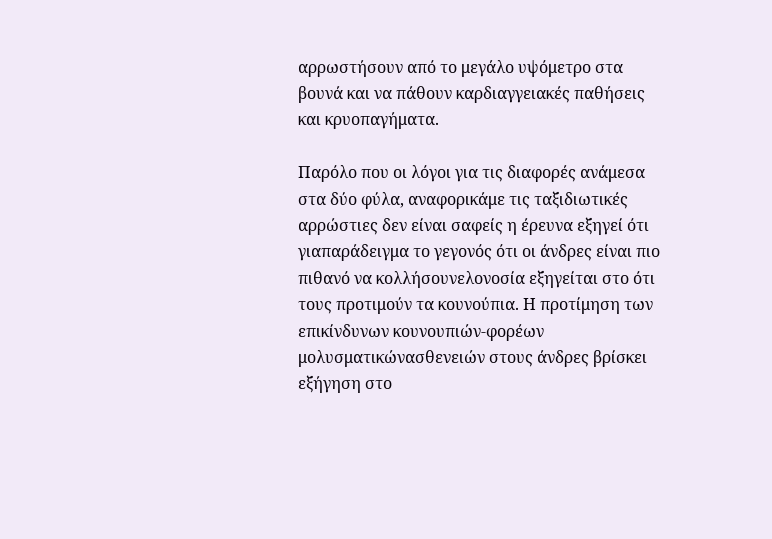αρρωστήσουν από το μεγάλο υψόμετρο στα βουνά και να πάθουν καρδιαγγειακές παθήσεις και κρυοπαγήματα.

Παρόλο που οι λόγοι για τις διαφορές ανάμεσα στα δύο φύλα, αναφορικάμε τις ταξιδιωτικές αρρώστιες δεν είναι σαφείς η έρευνα εξηγεί ότι γιαπαράδειγμα το γεγονός ότι οι άνδρες είναι πιο πιθανό να κολλήσουνελονοσία εξηγείται στο ότι τους προτιμούν τα κουνούπια. Η προτίμηση των επικίνδυνων κουνουπιών-φορέων μολυσματικώνασθενειών στους άνδρες βρίσκει εξήγηση στο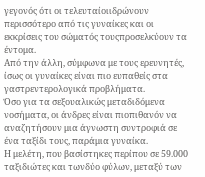γεγονός ότι οι τελευταίοιιδρώνουν περισσότερο από τις γυναίκες και οι εκκρίσεις του σώματός τουςπροσελκύουν τα έντομα.
Από την άλλη, σύμφωνα με τους ερευνητές, ίσως οι γυναίκες είναι πιο ευπαθείς στα γαστρεντερολογικά προβλήματα.
Όσο για τα σεξουαλικώς μεταδιδόμενα νοσήματα, οι άνδρες είναι πιοπιθανόν να αναζητήσουν μια άγνωστη συντροφιά σε ένα ταξίδι τους, παράμια γυναίκα.
Η μελέτη, που βασίστηκες περίπου σε 59.000 ταξιδιώτες και τωνδύο φύλων, μεταξύ των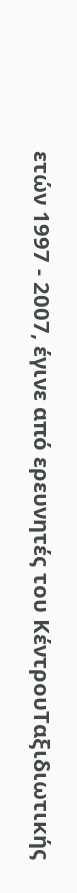ετών 1997 - 2007, έγινε από ερευνητές του ΚέντρουΤαξιδιωτικής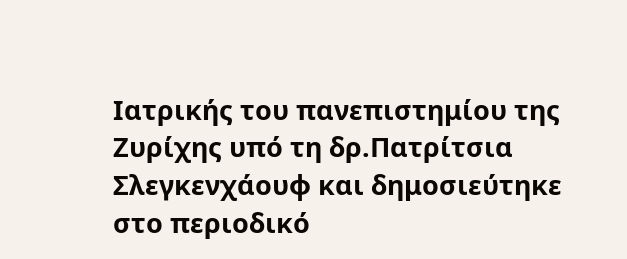Ιατρικής του πανεπιστημίου της Ζυρίχης υπό τη δρ.Πατρίτσια Σλεγκενχάουφ και δημοσιεύτηκε στο περιοδικό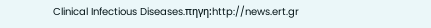Clinical Infectious Diseases.πηγη:http://news.ert.gr